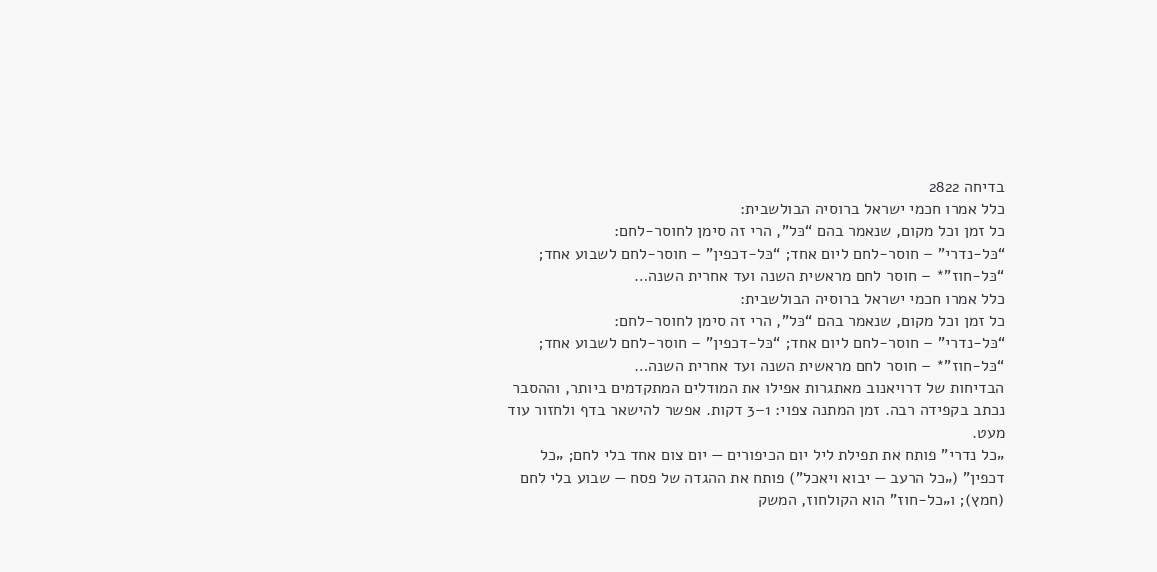בדיחה 2822
כלל אמרו חכמי ישראל ברוסיה הבולשבית:
כל זמן וכל מקום, שנאמר בהם “כּל”, הרי זה סימן לחוסר-לחם:
“כּל-נדרי” – חוסר-לחם ליום אחד; “כּל-דכפין” – חוסר-לחם לשבוע אחד; “כּל-חוז”* – חוסר לחם מראשית השנה ועד אחרית השנה…
כלל אמרו חכמי ישראל ברוסיה הבולשבית:
כל זמן וכל מקום, שנאמר בהם “כּל”, הרי זה סימן לחוסר-לחם:
“כּל-נדרי” – חוסר-לחם ליום אחד; “כּל-דכפין” – חוסר-לחם לשבוע אחד; “כּל-חוז”* – חוסר לחם מראשית השנה ועד אחרית השנה…
הבדיחות של דרויאנוב מאתגרות אפילו את המודלים המתקדמים ביותר, וההסבר נכתב בקפידה רבה. זמן המתנה צפוי: 1–3 דקות. אפשר להישאר בדף ולחזור עוד מעט.
„כל נדרי" פותח את תפילת ליל יום הכיפורים — יום צום אחד בלי לחם; „כל דכפין" („כל הרעב — יבוא ויאכל") פותח את ההגדה של פסח — שבוע בלי לחם (חמץ); ו„כל-חוז" הוא הקולחוז, המשק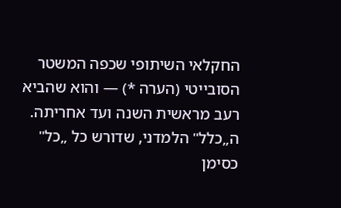החקלאי השיתופי שכפה המשטר הסובייטי (הערה *) — והוא שהביא רעב מראשית השנה ועד אחריתה. ה„כלל" הלמדני, שדורש כל „כל" כסימן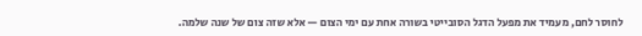לחוסר לחם, מעמיד את מפעל הדגל הסובייטי בשורה אחת עם ימי הצום — אלא שזה צום של שנה שלמה.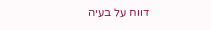דווח על בעיה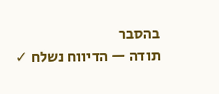בהסבר
תודה — הדיווח נשלח ✓